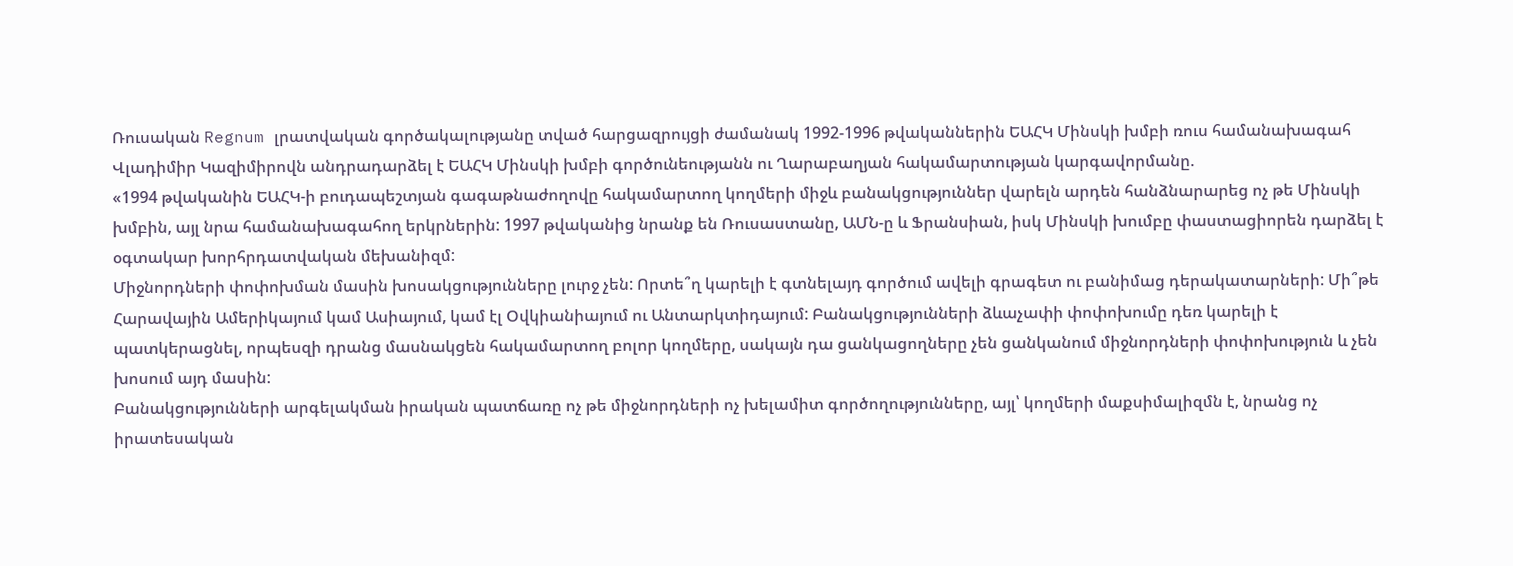Ռուսական Regnum լրատվական գործակալությանը տված հարցազրույցի ժամանակ 1992-1996 թվականներին ԵԱՀԿ Մինսկի խմբի ռուս համանախագահ Վլադիմիր Կազիմիրովն անդրադարձել է ԵԱՀԿ Մինսկի խմբի գործունեությանն ու Ղարաբաղյան հակամարտության կարգավորմանը.
«1994 թվականին ԵԱՀԿ-ի բուդապեշտյան գագաթնաժողովը հակամարտող կողմերի միջև բանակցություններ վարելն արդեն հանձնարարեց ոչ թե Մինսկի խմբին, այլ նրա համանախագահող երկրներին: 1997 թվականից նրանք են Ռուսաստանը, ԱՄՆ-ը և Ֆրանսիան, իսկ Մինսկի խումբը փաստացիորեն դարձել է օգտակար խորհրդատվական մեխանիզմ:
Միջնորդների փոփոխման մասին խոսակցությունները լուրջ չեն: Որտե՞ղ կարելի է գտնելայդ գործում ավելի գրագետ ու բանիմաց դերակատարների: Մի՞թե Հարավային Ամերիկայում կամ Ասիայում, կամ էլ Օվկիանիայում ու Անտարկտիդայում: Բանակցությունների ձևաչափի փոփոխումը դեռ կարելի է պատկերացնել, որպեսզի դրանց մասնակցեն հակամարտող բոլոր կողմերը, սակայն դա ցանկացողները չեն ցանկանում միջնորդների փոփոխություն և չեն խոսում այդ մասին:
Բանակցությունների արգելակման իրական պատճառը ոչ թե միջնորդների ոչ խելամիտ գործողությունները, այլ՝ կողմերի մաքսիմալիզմն է, նրանց ոչ իրատեսական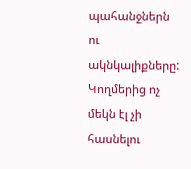պահանջներն ու ակնկալիքները: Կողմերից ոչ մեկն էլ չի հասնելու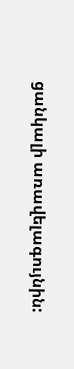ցանկալի առավելագույնին: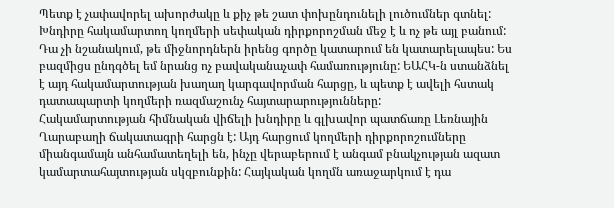Պետք է չափավորել ախորժակը և քիչ թե շատ փոխընդունելի լուծումներ գտնել: Խնդիրը հակամարտող կողմերի սեփական դիրքորոշման մեջ է և ոչ թե այլ բանում:
Դա չի նշանակում, թե միջնորդներն իրենց գործը կատարում են կատարելապես: Ես բազմիցս ընդգծել եմ նրանց ոչ բավականաչափ համառությունը: ԵԱՀԿ-ն ստանձնել է այդ հակամարտության խաղաղ կարգավորման հարցը, և պետք է ավելի հստակ դատապարտի կողմերի ռազմաշունչ հայտարարությունները:
Հակամարտության հիմնական վիճելի խնդիրը և գլխավոր պատճառը Լեռնային Ղարաբաղի ճակատագրի հարցն է: Այդ հարցում կողմերի դիրքորոշումները միանգամայն անհամատեղելի են, ինչը վերաբերում է անգամ բնակչության ազատ կամարտահայտության սկզբունքին: Հայկական կողմն առաջարկում է դա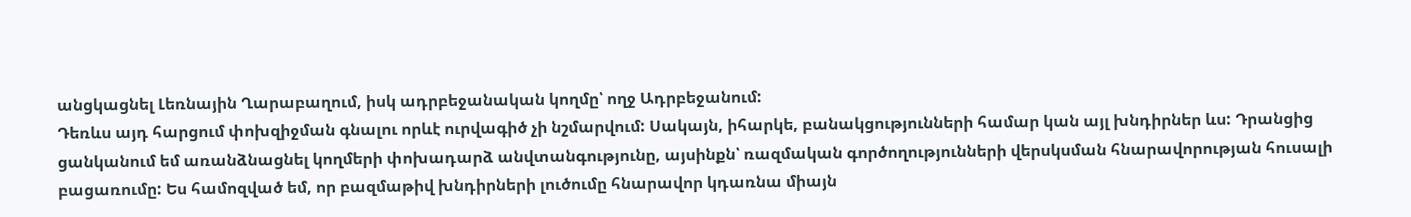անցկացնել Լեռնային Ղարաբաղում, իսկ ադրբեջանական կողմը՝ ողջ Ադրբեջանում:
Դեռևս այդ հարցում փոխզիջման գնալու որևէ ուրվագիծ չի նշմարվում: Սակայն, իհարկե, բանակցությունների համար կան այլ խնդիրներ ևս: Դրանցից ցանկանում եմ առանձնացնել կողմերի փոխադարձ անվտանգությունը, այսինքն՝ ռազմական գործողությունների վերսկսման հնարավորության հուսալի բացառումը: Ես համոզված եմ, որ բազմաթիվ խնդիրների լուծումը հնարավոր կդառնա միայն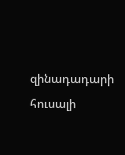զինադադարի հուսալի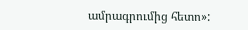ամրագրումից հետո»: